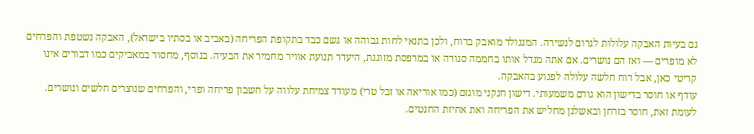גם בעיות האבקה עלולות לגרום לנשירה. המנגולד מואבק ברוח, ולכן בתנאי לחות גבוהה או גשם כבד בתקופת הפריחה (באביב או בסתיו בישראל), האבקה נשטפת והפרחים לא מופרים — ואז הם נושרים. אם אתה מגדל אותו בחממה סגורה או במרפסת מזוגגת, היעדר תנועת אוויר מחמיר את הבעיה. בנוסף, מחסור במאביקים כמו דבורים אינו קריטי כאן, אבל רוח חלשה עלולה לפגוע בהאבקה.
עודף או חוסר בדישון הוא גורם משמעותי. דישון חנקני מוגזם (כמו אוריאה או זבל טרי) מעודד צמיחת עלווה על חשבון פריחה ופרי, והפרחים שנוצרים חלשים ונושרים. לעומת זאת, חוסר בזרחן ובאשלגן מחליש את הפריחה ואת אחיזת החנטים.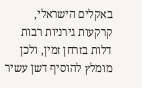באקלים הישראלי, קרקעות גירניות רבות דלות בזרחן זמין, ולכן מומלץ להוסיף דשן עשיר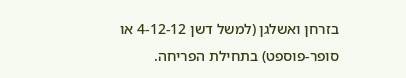בזרחן ואשלגן (למשל דשן 4-12-12 או סופר-פוספט) בתחילת הפריחה.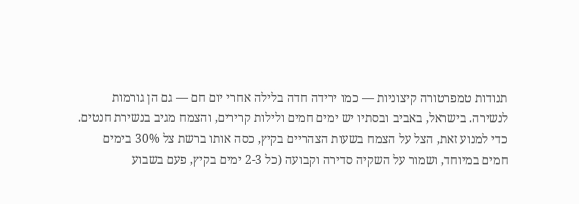תנודות טמפרטורה קיצוניות — כמו ירידה חדה בלילה אחרי יום חם — גם הן גורמות לנשירה. בישראל, באביב ובסתיו יש ימים חמים ולילות קרירים, והצמח מגיב בנשירת חנטים. כדי למנוע זאת, הצל על הצמח בשעות הצהריים בקיץ, כסה אותו ברשת צל 30% בימים חמים במיוחד, ושמור על השקיה סדירה וקבועה (כל 2-3 ימים בקיץ, פעם בשבוע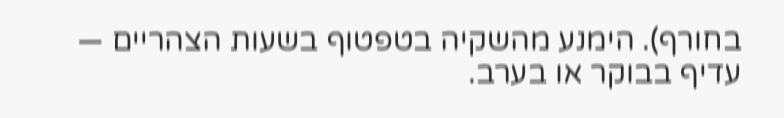בחורף). הימנע מהשקיה בטפטוף בשעות הצהריים — עדיף בבוקר או בערב.